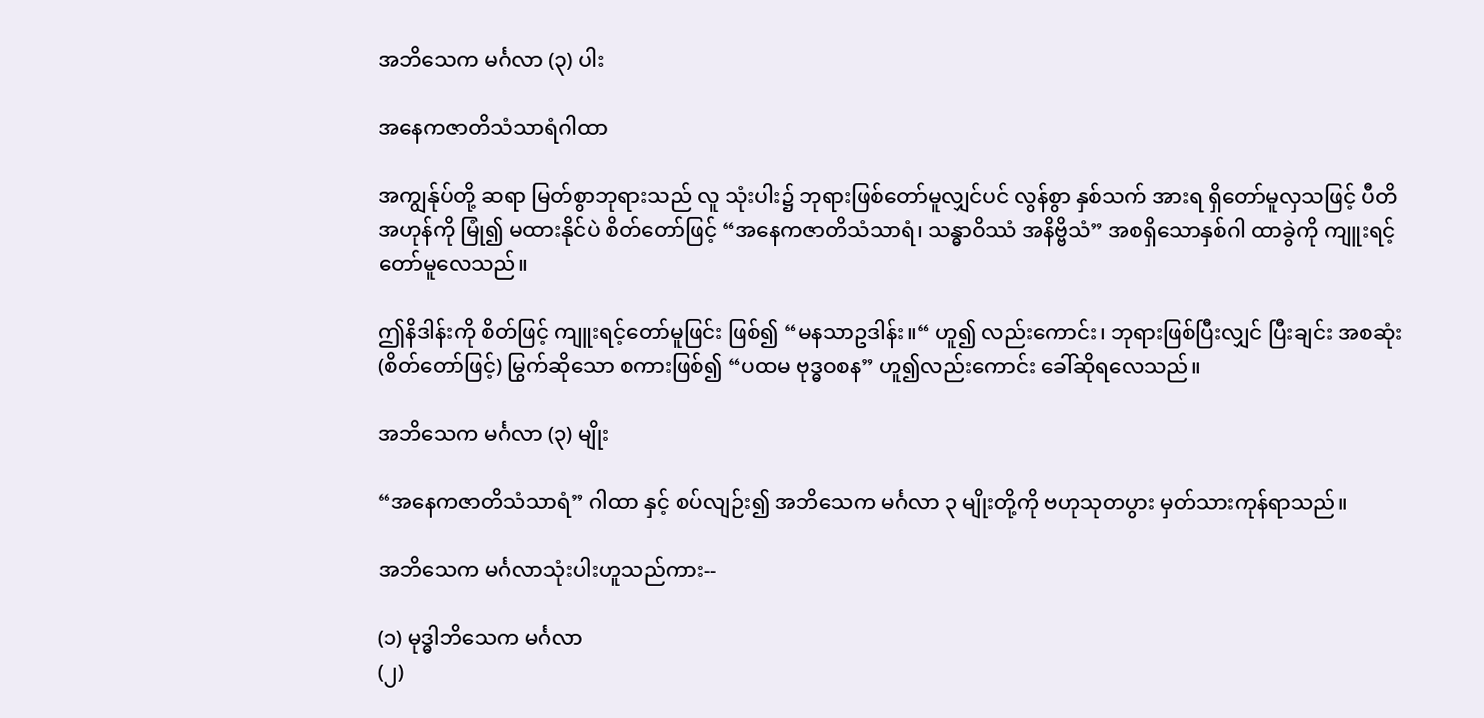အဘိသေက မင်္ဂလာ (၃) ပါး

အနေကဇာတိသံသာရံဂါထာ

အကျွန်ုပ်တို့ ဆရာ မြတ်စွာဘုရားသည် လူ သုံးပါး၌ ဘုရားဖြစ်တော်မူလျှင်ပင် လွန်စွာ နှစ်သက် အားရ ရှိတော်မူလှသဖြင့် ပီတိအဟုန်ကို မြုံ၍ မထားနိုင်ပဲ စိတ်တော်ဖြင့် “အနေကဇာတိသံသာရံ၊ သန္ဓာဝိဿံ အနိဗ္ဗိသံ” အစရှိသောနှစ်ဂါ ထာခွဲကို ကျူးရင့်တော်မူလေသည်။

ဤနိဒါန်းကို စိတ်ဖြင့် ကျူးရင့်တော်မူဖြင်း ဖြစ်၍ “မနသာဥဒါန်း။“ ဟူ၍ လည်းကောင်း၊ ဘုရားဖြစ်ပြီးလျှင် ပြီးချင်း အစဆုံး (စိတ်တော်ဖြင့်) မြွက်ဆိုသော စကားဖြစ်၍ “ပထမ ဗုဒ္ဓဝစန” ဟူ၍လည်းကောင်း ခေါ်ဆိုရလေသည်။

အဘိသေက မင်္ဂလာ (၃) မျိုး

“အနေကဇာတိသံသာရံ” ဂါထာ နှင့် စပ်လျဉ်း၍ အဘိသေက မင်္ဂလာ ၃ မျိုးတို့ကို ဗဟုသုတပွား မှတ်သားကုန်ရာသည်။

အဘိသေက မင်္ဂလာသုံးပါးဟူသည်ကား--

(၁) မုဒ္ဓါဘိသေက မင်္ဂလာ
(၂)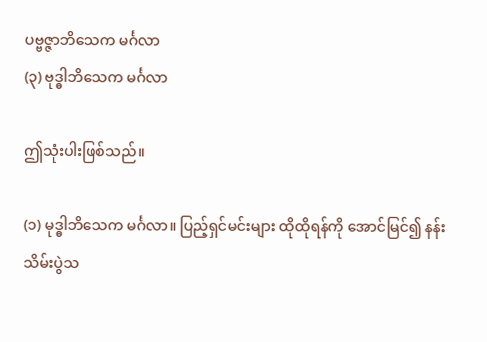ပဗ္ဗဇ္ဇာဘိသေက မင်္ဂလာ
(၃) ဗုဒ္ဓါဘိသေက မင်္ဂလာ

ဤသုံးပါးဖြစ်သည်။

(၁) မုဒ္ဓါဘိသေက မင်္ဂလာ။ ပြည့်ရှင်မင်းများ ထိုထိုရန်ကို အောင်မြင်၍ နန်းသိမ်းပွဲသ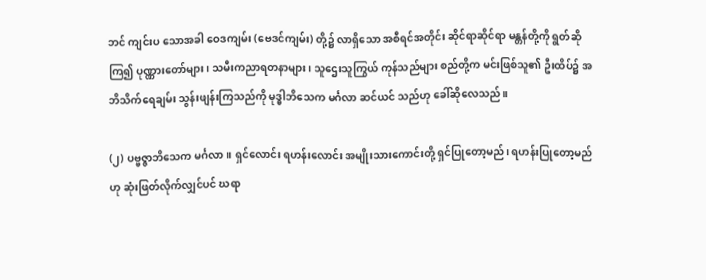ဘင် ကျင်းပ သောအခါ ဝေဒကျမ်း (ဗေဒင်ကျမ်း) တို့၌ လာရှိသော အစီရင်အတိုင်း ဆိုင်ရာဆိုင်ရာ မန္တန်တို့ကို ရွတ်ဆိုကြ၍ ပုဏ္ဏားတော်များ၊ သမီးကညာရတနာများ၊ သူဌေးသူကြွယ် ကုန်သည်များ စည်တို့က မင်းဖြစ်သူ၏ ဦးထိပ်၌ အဘိသိက်ရေချမ်း သွန်းဖျန်းကြသည်ကို မုဒ္ဓါဘိသေက မင်္ဂလာ ဆင်ယင် သည်ဟု ခေါ်ဆိုလေသည်။

(၂) ပဗ္ဗဇ္ဇာဘိသေက မင်္ဂလာ။ ရှင်လောင်း ရဟန်းလောင်း အမျိုးသားကောင်းတို့ ရှင်ပြုတော့မည်၊ ရဟန်းပြုတော့မည် ဟု ဆုံးဖြတ်လိုက်လျှင်ပင် ဃရာ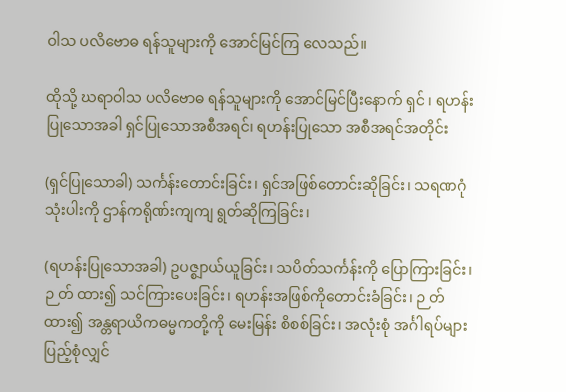ဝါသ ပလိဗောဓ ရန်သူများကို အောင်မြင်ကြ လေသည်။

ထိုသို့ ဃရာဝါသ ပလိဗောဓ ရန်သူများကို အောင်မြင်ပြီးနောက် ရှင် ၊ ရဟန်းပြုသောအခါ ရှင်ပြုသောအစီအရင်၊ ရဟန်းပြုသော အစီအရင်အတိုင်း

(ရှင်ပြုသောခါ) သင်္ကန်းတောင်းခြင်း၊ ရှင်အဖြစ်တောင်းဆိုခြင်း၊ သရဏဂုံသုံးပါးကို ဌာန်ကရိုဏ်းကျကျ ရွတ်ဆိုကြခြင်း၊

(ရဟန်းပြုသောအခါ) ဥပဇ္စျာယ်ယူခြင်း၊ သပိတ်သင်္ကန်းကို ပြောကြားခြင်း၊ ဉ တ် ထား၍ သင်ကြားပေးခြင်း၊ ရဟန်းအဖြစ်ကိုတောင်းခံခြင်း၊ ဉ တ် ထား၍ အန္တရာယိကဓမ္မကတို့ကို မေးမြန်း စိစစ်ခြင်း၊ အလုံးစုံ အင်္ဂါရပ်များ ပြည့်စုံလျှင်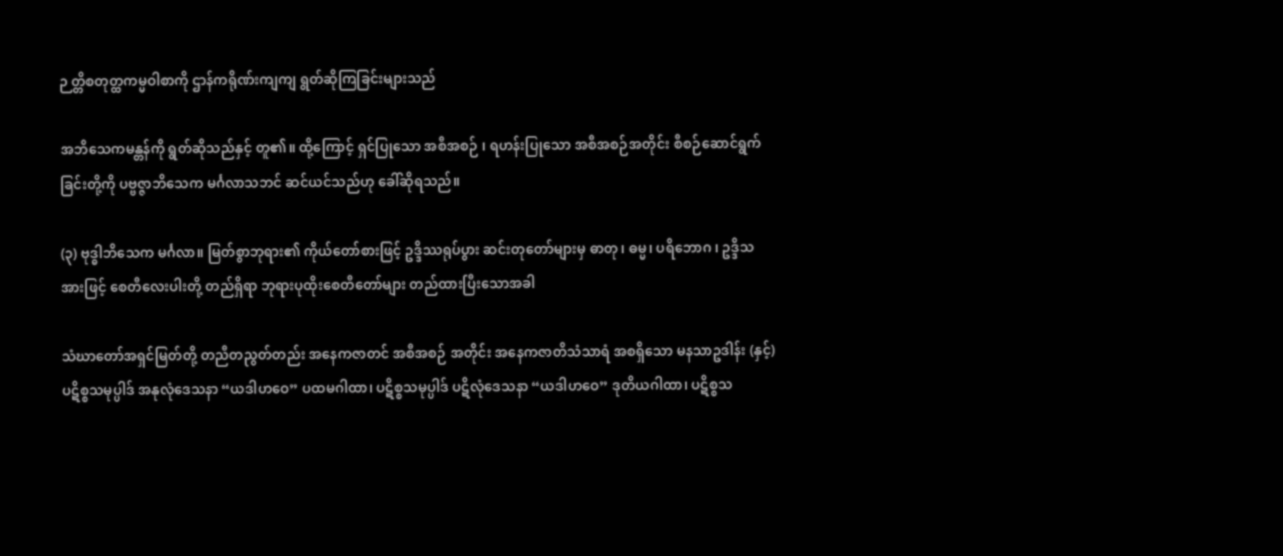ဉ တ္တိစတုတ္ထကမ္မဝါစာကို ဌာန်ကရိုဏ်းကျကျ ရွတ်ဆိုကြခြင်းများသည်

အဘိသေကမန္တန်ကို ရွတ်ဆိုသည်နှင့် တူ၏။ ထို့ကြောင့် ရှင်ပြုသော အစီအစဉ် ၊ ရဟန်းပြုသော အစီအစဉ်အတိုင်း စီစဉ်ဆောင်ရွက်ခြင်းတို့ကို ပဗ္ဗဇ္ဇာဘိသေက မင်္ဂလာသဘင် ဆင်ယင်သည်ဟု ခေါ်ဆိုရသည်။

(၃) ဗုဒ္ဓါဘိသေက မင်္ဂလာ။ မြတ်စွာဘုရား၏ ကိုယ်တော်စားဖြင့် ဥဒ္ဒိဿရုပ်ပွား ဆင်းတုတော်များမှ ဓာတု၊ ဓမ္မ၊ ပရိဘောဂ ၊ ဥဒ္ဒိသအားဖြင့် စေတီလေးပါးတို့ တည်ရှိရာ ဘုရားပုထိုးစေတီတော်များ တည်ထားပြီးသောအခါ

သံဃာတော်အရှင်မြတ်တို့ တညီတညွတ်တည်း အနေကဇာတင် အစီအစဉ် အတိုင်း အနေကဇာတိသံသာရံ အစရှိသော မနသာဥဒါန်း (နှင့်) ပဋိစ္စသမုပ္ပါဒ် အနုလုံဒေသနာ “ယဒါဟဝေ” ပထမဂါထာ၊ ပဋိစ္စသမုပ္ပါဒ် ပဋိလုံဒေသနာ “ယဒါဟဝေ” ဒုတိယဂါထာ၊ ပဋိစ္စသ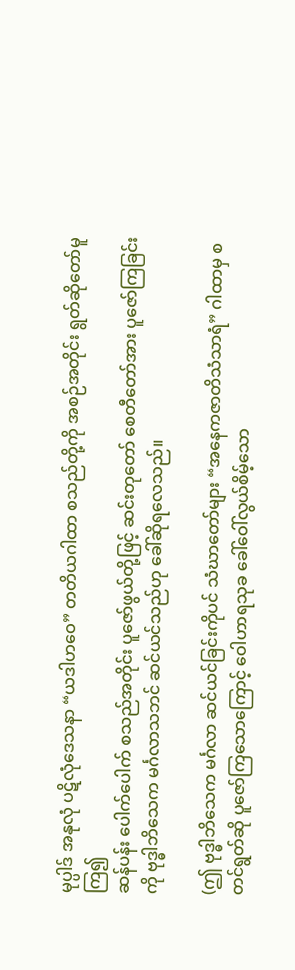မုပ္ပါဒ် အနုလုံ ပဋိလုံဒေသနာ “ယဒါဟဝေ” တတိယဂါထာ စသည်တို့ကို အစဉ်အတိုင်း ရွတ်ဆိုတော်မူကြ၍
ဆန်ပန်း ပေါက်ပေါက် စသည်အတိုင်း ပူဇော်ဖွယ်တို့ဖြင့် ဆင်းတုတော် စေတီတော်အား ပူဇော်ကြခြင်းကို ဗုဒ္ဓါဘိသေက မင်္ဂလာသဘင် ဆင်ယင်သည်ဟု ခေါ်ဆိုရလေသည်။

(ဤ ဗုဒ္ဓါဘိသေက မင်္ဂလာ ဆင်ယင်ခြင်းကိုပင် သံဃာတော်များ “အနေကဇာတိသံသာရံ” ဂါထာမှ စတင်ရွတ်ဆို ပူဇော်ကြသောကြောင့် ဝေါဟာရသုခ ခေါ်ဝေါ်လွယ်စိမ့်သော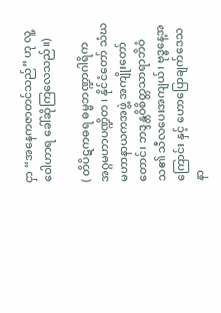ငှာ “အနေကဇာတင်သည်” ဟု လူ့ဝေါဟာရ ခေါ်ဆိုကြလေသည်။)

( တိပိဋကဓရ ဓမ္မဘဏ္ဍာဂါရိက အဂ္ဂမဟာပဏ္ဍိတ ၊ နိုင်ငံတော် သံဃမဟာနာယကအဖွဲ့ အကျိုးတော်တောင်၊ ဘဒ္ဒန္တဝိစိတ္တသာရာဘိဝံသ၏ သီလပေးအကျယ်၊ ဗုဒ္ဓနေ့အကြောင်း နှင့် ဟောပြောချက်ဒေသနာ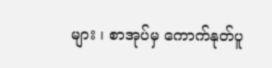များ ၊ စာအုပ်မှ ကောက်နုတ်ပူ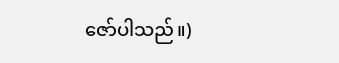ဇော်ပါသည်။)